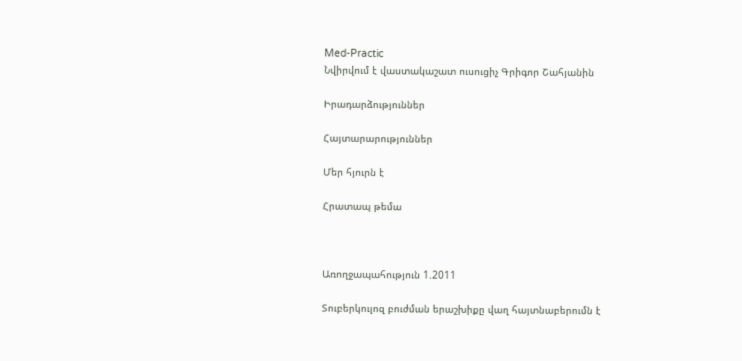Med-Practic
Նվիրվում է վաստակաշատ ուսուցիչ Գրիգոր Շահյանին

Իրադարձություններ

Հայտարարություններ

Մեր հյուրն է

Հրատապ թեմա



Առողջապահություն 1.2011

Տուբերկուլոզ բուժման երաշխիքը վաղ հայտնաբերումն է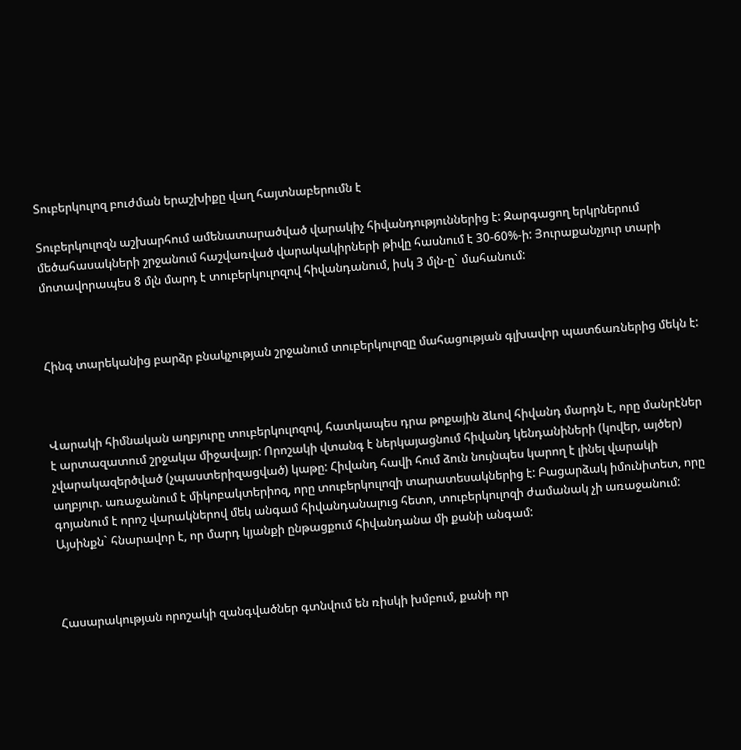Տուբերկուլոզ բուժման երաշխիքը վաղ հայտնաբերումն է

Տուբերկուլոզն աշխարհում ամենատարածված վարակիչ հիվանդություններից է: Զարգացող երկրներում մեծահասակների շրջանում հաշվառված վարակակիրների թիվը հասնում է 30-60%-ի: Յուրաքանչյուր տարի մոտավորապես 8 մլն մարդ է տուբերկուլոզով հիվանդանում, իսկ 3 մլն-ը` մահանում:



Հինգ տարեկանից բարձր բնակչության շրջանում տուբերկուլոզը մահացության գլխավոր պատճառներից մեկն է:



Վարակի հիմնական աղբյուրը տուբերկուլոզով, հատկապես դրա թոքային ձևով հիվանդ մարդն է, որը մանրէներ է արտազատում շրջակա միջավայր: Որոշակի վտանգ է ներկայացնում հիվանդ կենդանիների (կովեր, այծեր) չվարակազերծված (չպաստերիզացված) կաթը: Հիվանդ հավի հում ձուն նույնպես կարող է լինել վարակի աղբյուր. առաջանում է միկոբակտերիոզ, որը տուբերկուլոզի տարատեսակներից է: Բացարձակ իմունիտետ, որը գոյանում է որոշ վարակներով մեկ անգամ հիվանդանալուց հետո, տուբերկուլոզի ժամանակ չի առաջանում: Այսինքն` հնարավոր է, որ մարդ կյանքի ընթացքում հիվանդանա մի քանի անգամ:



Հասարակության որոշակի զանգվածներ գտնվում են ռիսկի խմբում, քանի որ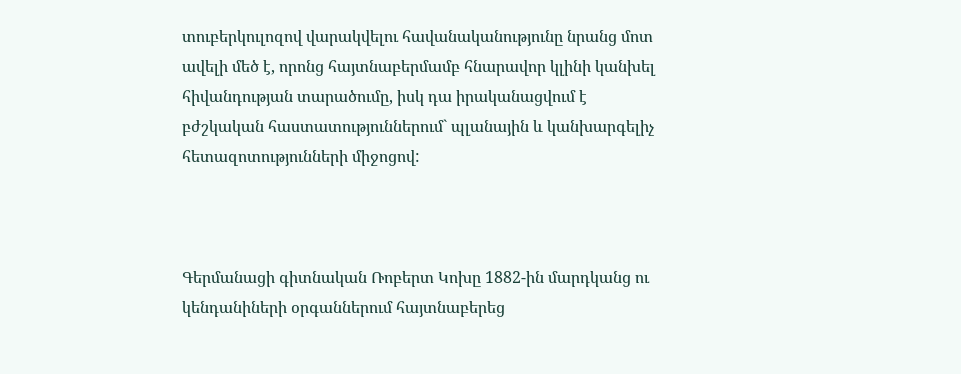տուբերկուլոզով վարակվելու հավանականությունը նրանց մոտ ավելի մեծ է, որոնց հայտնաբերմամբ հնարավոր կլինի կանխել հիվանդության տարածումը, իսկ դա իրականացվում է բժշկական հաստատություններում` պլանային և կանխարգելիչ հետազոտությունների միջոցով:



Գերմանացի գիտնական Ռոբերտ Կոխը 1882-ին մարդկանց ու կենդանիների օրգաններում հայտնաբերեց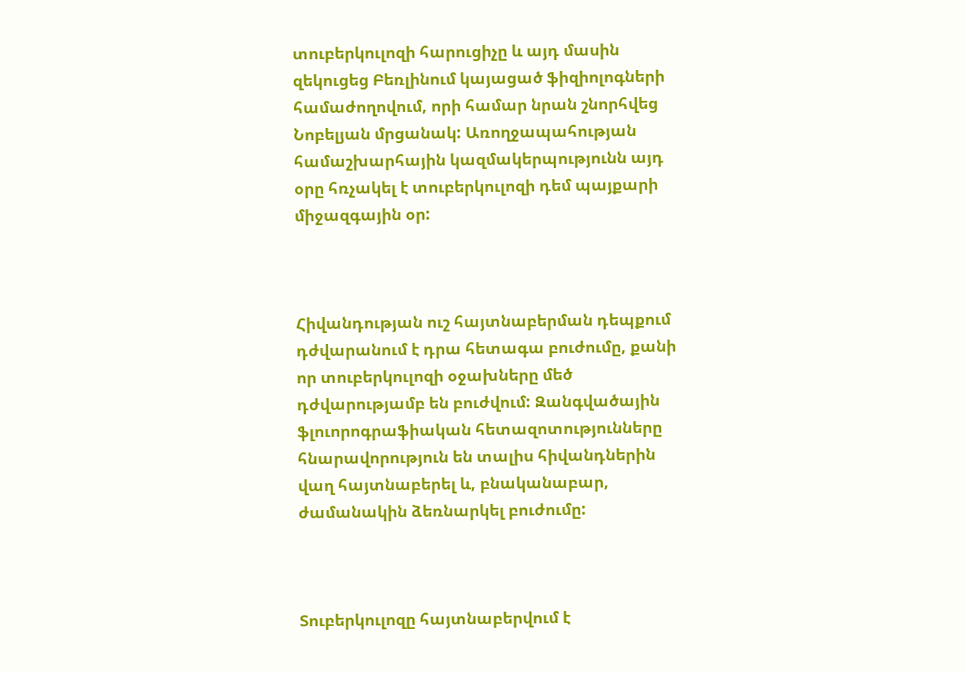տուբերկուլոզի հարուցիչը և այդ մասին զեկուցեց Բեռլինում կայացած ֆիզիոլոգների համաժողովում, որի համար նրան շնորհվեց Նոբելյան մրցանակ: Առողջապահության համաշխարհային կազմակերպությունն այդ օրը հռչակել է տուբերկուլոզի դեմ պայքարի միջազգային օր:



Հիվանդության ուշ հայտնաբերման դեպքում դժվարանում է դրա հետագա բուժումը, քանի որ տուբերկուլոզի օջախները մեծ դժվարությամբ են բուժվում: Զանգվածային ֆլուորոգրաֆիական հետազոտությունները հնարավորություն են տալիս հիվանդներին վաղ հայտնաբերել և, բնականաբար, ժամանակին ձեռնարկել բուժումը:



Տուբերկուլոզը հայտնաբերվում է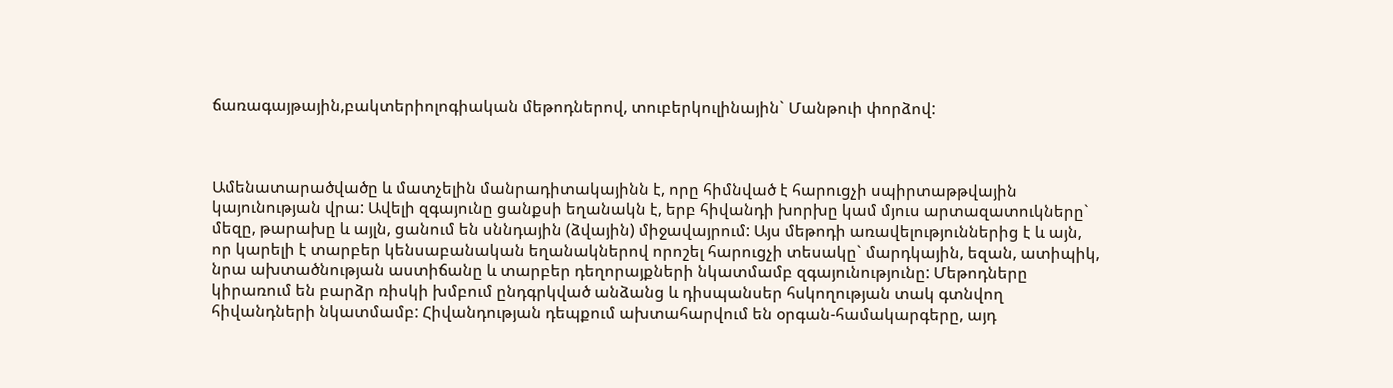ճառագայթային,բակտերիոլոգիական մեթոդներով, տուբերկուլինային` Մանթուի փորձով:



Ամենատարածվածը և մատչելին մանրադիտակայինն է, որը հիմնված է հարուցչի սպիրտաթթվային կայունության վրա: Ավելի զգայունը ցանքսի եղանակն է, երբ հիվանդի խորխը կամ մյուս արտազատուկները` մեզը, թարախը և այլն, ցանում են սննդային (ձվային) միջավայրում: Այս մեթոդի առավելություններից է և այն, որ կարելի է տարբեր կենսաբանական եղանակներով որոշել հարուցչի տեսակը` մարդկային, եզան, ատիպիկ, նրա ախտածնության աստիճանը և տարբեր դեղորայքների նկատմամբ զգայունությունը: Մեթոդները կիրառում են բարձր ռիսկի խմբում ընդգրկված անձանց և դիսպանսեր հսկողության տակ գտնվող հիվանդների նկատմամբ: Հիվանդության դեպքում ախտահարվում են օրգան-համակարգերը, այդ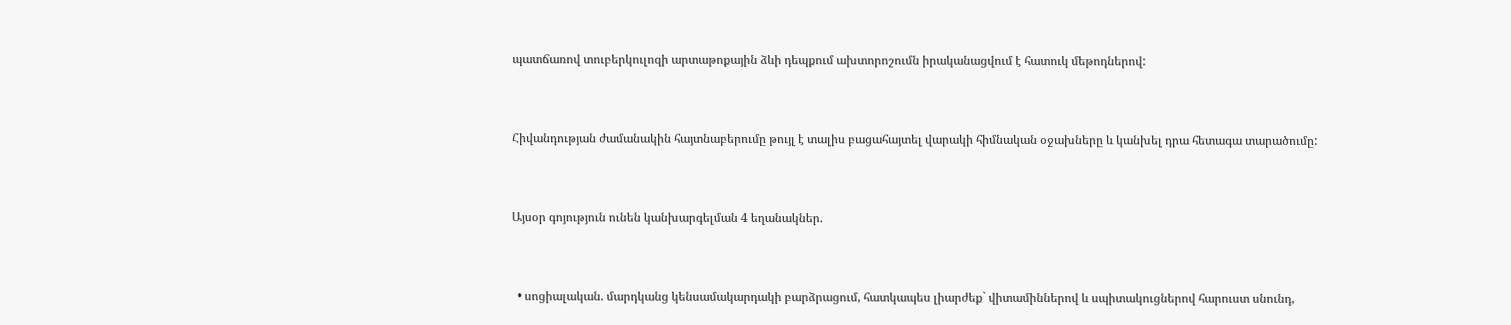պատճառով տուբերկուլոզի արտաթոքային ձևի դեպքում ախտորոշումն իրականացվում է հատուկ մեթոդներով:



Հիվանդության ժամանակին հայտնաբերումը թույլ է տալիս բացահայտել վարակի հիմնական օջախները և կանխել դրա հետագա տարածումը:



Այսօր գոյություն ունեն կանխարգելման 4 եղանակներ.



  • սոցիալական. մարդկանց կենսամակարդակի բարձրացում, հատկապես լիարժեք` վիտամիններով և սպիտակուցներով հարուստ սնունդ,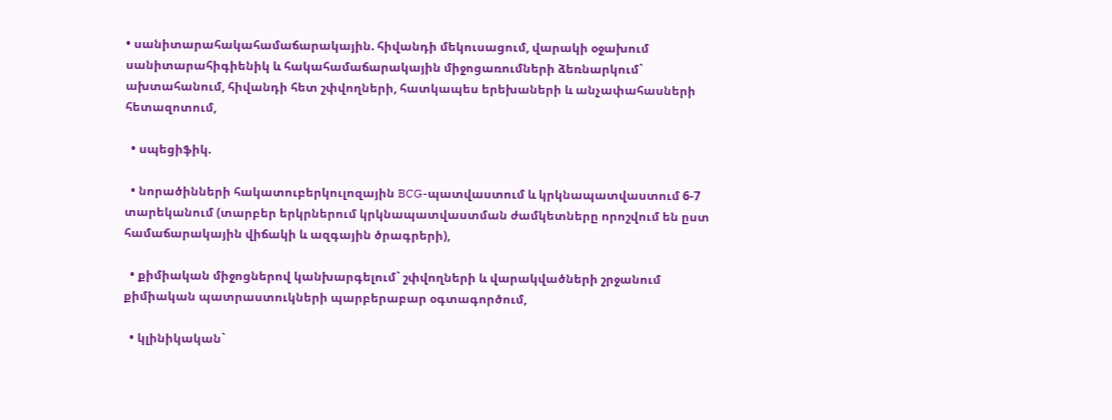• սանիտարահակահամաճարակային. հիվանդի մեկուսացում, վարակի օջախում սանիտարահիգիենիկ և հակահամաճարակային միջոցառումների ձեռնարկում` ախտահանում, հիվանդի հետ շփվողների, հատկապես երեխաների և անչափահասների հետազոտում,

  • սպեցիֆիկ.

  • նորածինների հակատուբերկուլոզային BCG-պատվաստում և կրկնապատվաստում 6-7 տարեկանում (տարբեր երկրներում կրկնապատվաստման ժամկետները որոշվում են ըստ համաճարակային վիճակի և ազգային ծրագրերի),

  • քիմիական միջոցներով կանխարգելում` շփվողների և վարակվածների շրջանում քիմիական պատրաստուկների պարբերաբար օգտագործում,

  • կլինիկական`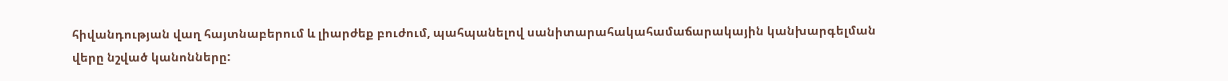հիվանդության վաղ հայտնաբերում և լիարժեք բուժում, պահպանելով սանիտարահակահամաճարակային կանխարգելման վերը նշված կանոնները: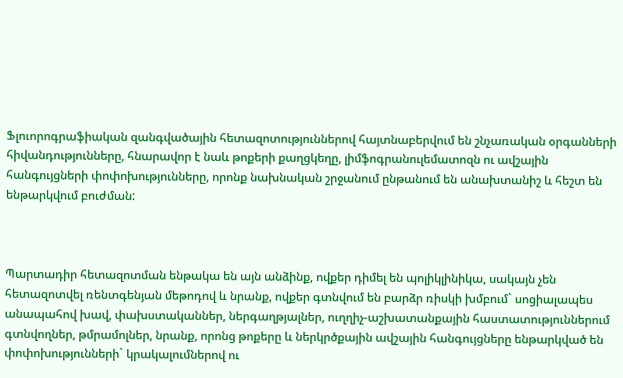Ֆլուորոգրաֆիական զանգվածային հետազոտություններով հայտնաբերվում են շնչառական օրգանների հիվանդությունները, հնարավոր է նաև թոքերի քաղցկեղը, լիմֆոգրանուլեմատոզն ու ավշային հանգույցների փոփոխությունները, որոնք նախնական շրջանում ընթանում են անախտանիշ և հեշտ են ենթարկվում բուժման:



Պարտադիր հետազոտման ենթակա են այն անձինք, ովքեր դիմել են պոլիկլինիկա, սակայն չեն հետազոտվել ռենտգենյան մեթոդով և նրանք, ովքեր գտնվում են բարձր ռիսկի խմբում` սոցիալապես անապահով խավ, փախստականներ, ներգաղթյալներ, ուղղիչ-աշխատանքային հաստատություններում գտնվողներ, թմրամոլներ, նրանք, որոնց թոքերը և ներկրծքային ավշային հանգույցները ենթարկված են փոփոխությունների` կրակալումներով ու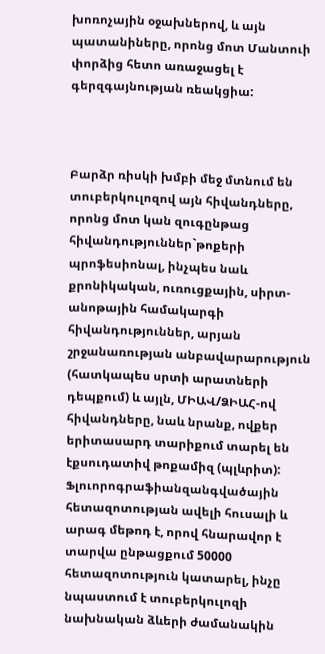խոռոչային օջախներով, և այն պատանիները, որոնց մոտ Մանտուի փորձից հետո առաջացել է գերզգայնության ռեակցիա:



Բարձր ռիսկի խմբի մեջ մտնում են տուբերկուլոզով այն հիվանդները, որոնց մոտ կան զուգընթաց հիվանդություններ`թոքերի պրոֆեսիոնալ, ինչպես նաև քրոնիկական, ուռուցքային, սիրտ-անոթային համակարգի հիվանդություններ, արյան շրջանառության անբավարարություն (հատկապես սրտի արատների դեպքում) և այլն, ՄԻԱՎ/ՁԻԱՀ-ով հիվանդները, նաև նրանք, ովքեր երիտասարդ տարիքում տարել են էքսուդատիվ թոքամիզ (պլևրիտ): Ֆլուորոգրաֆիանզանգվածային հետազոտության ավելի հուսալի և արագ մեթոդ է, որով հնարավոր է տարվա ընթացքում 50000 հետազոտություն կատարել, ինչը նպաստում է տուբերկուլոզի նախնական ձևերի ժամանակին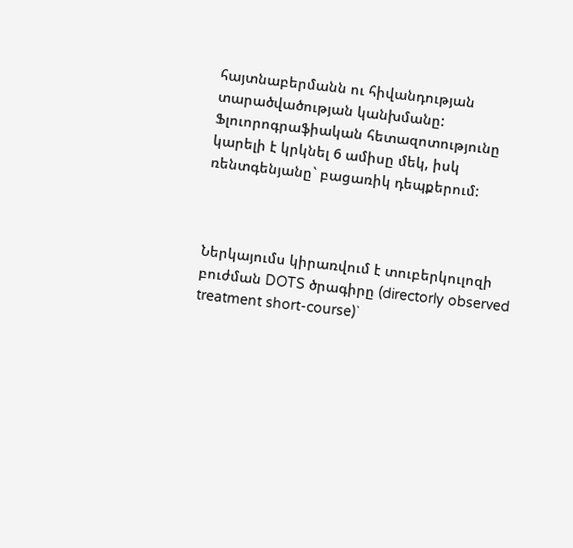հայտնաբերմանն ու հիվանդության տարածվածության կանխմանը: Ֆլուորոգրաֆիական հետազոտությունը կարելի է կրկնել 6 ամիսը մեկ, իսկ ռենտգենյանը` բացառիկ դեպքերում:



Ներկայումս կիրառվում է տուբերկուլոզի բուժման DOTS ծրագիրը (directorly observed treatment short-course)`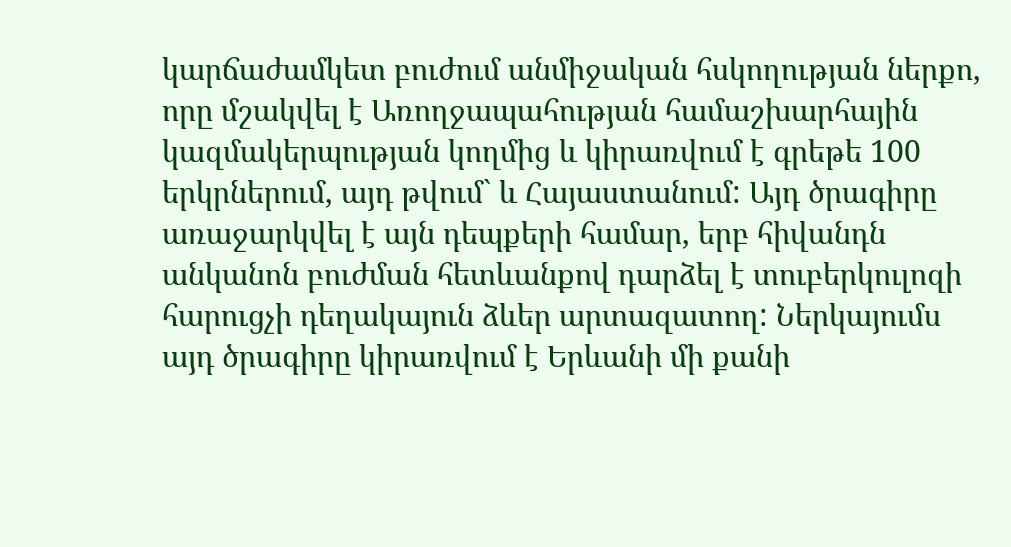կարճաժամկետ բուժում անմիջական հսկողության ներքո, որը մշակվել է Առողջապահության համաշխարհային կազմակերպության կողմից և կիրառվում է գրեթե 100 երկրներում, այդ թվում` և Հայաստանում: Այդ ծրագիրը առաջարկվել է այն դեպքերի համար, երբ հիվանդն անկանոն բուժման հետևանքով դարձել է տուբերկուլոզի հարուցչի դեղակայուն ձևեր արտազատող: Ներկայումս այդ ծրագիրը կիրառվում է Երևանի մի քանի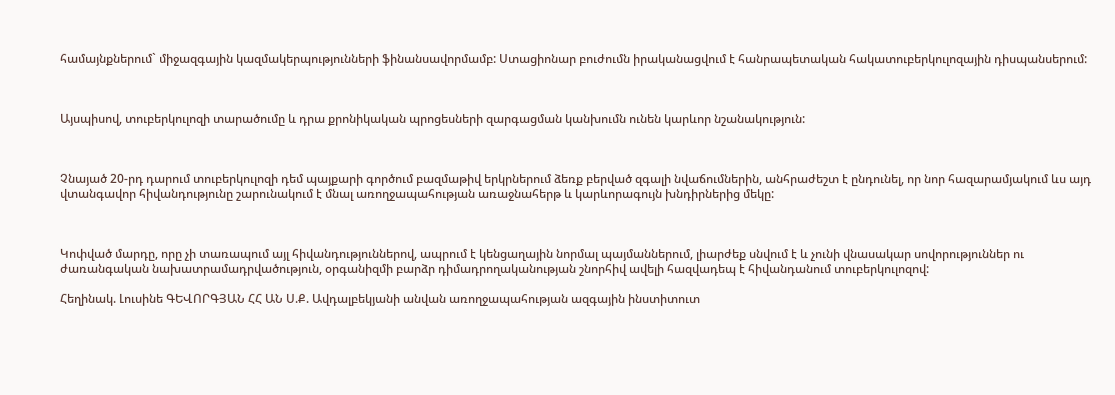համայնքներում` միջազգային կազմակերպությունների ֆինանսավորմամբ: Ստացիոնար բուժումն իրականացվում է հանրապետական հակատուբերկուլոզային դիսպանսերում:



Այսպիսով, տուբերկուլոզի տարածումը և դրա քրոնիկական պրոցեսների զարգացման կանխումն ունեն կարևոր նշանակություն:



Չնայած 20-րդ դարում տուբերկուլոզի դեմ պայքարի գործում բազմաթիվ երկրներում ձեռք բերված զգալի նվաճումներին, անհրաժեշտ է ընդունել, որ նոր հազարամյակում ևս այդ վտանգավոր հիվանդությունը շարունակում է մնալ առողջապահության առաջնահերթ և կարևորագույն խնդիրներից մեկը:



Կոփված մարդը, որը չի տառապում այլ հիվանդություններով, ապրում է կենցաղային նորմալ պայմաններում, լիարժեք սնվում է և չունի վնասակար սովորություններ ու ժառանգական նախատրամադրվածություն, օրգանիզմի բարձր դիմադրողականության շնորհիվ ավելի հազվադեպ է հիվանդանում տուբերկուլոզով:

Հեղինակ. Լուսինե ԳԵՎՈՐԳՅԱՆ ՀՀ ԱՆ Ս.Ք. Ավդալբեկյանի անվան առողջապահության ազգային ինստիտուտ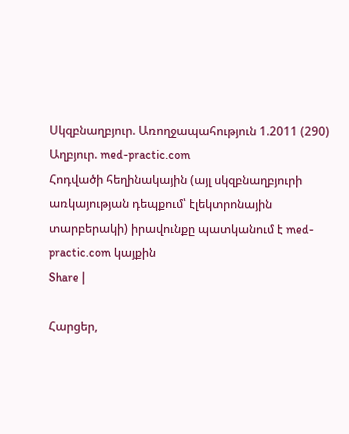Սկզբնաղբյուր. Առողջապահություն 1.2011 (290)
Աղբյուր. med-practic.com
Հոդվածի հեղինակային (այլ սկզբնաղբյուրի առկայության դեպքում՝ էլեկտրոնային տարբերակի) իրավունքը պատկանում է med-practic.com կայքին
Share |

Հարցեր,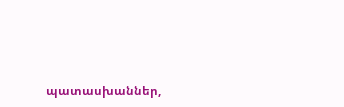պատասխաններ,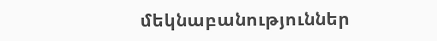մեկնաբանություններ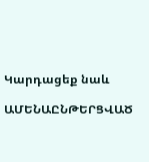Կարդացեք նաև

ԱՄԵՆԱԸՆԹԵՐՑՎԱԾ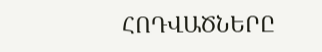ՀՈԴՎԱԾՆԵՐԸ